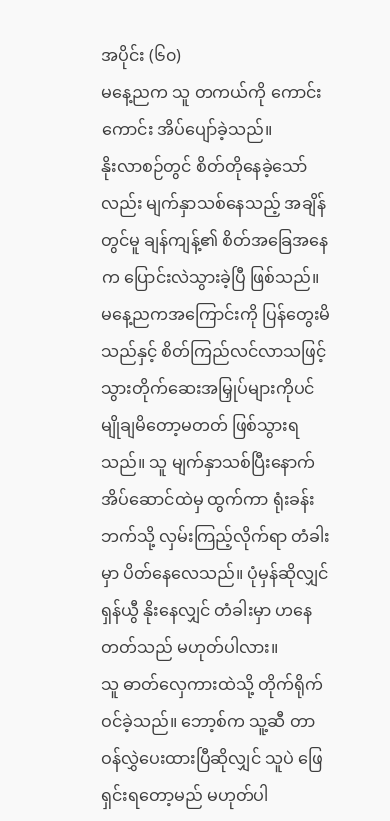အပိုင်း (၆၀)
မနေ့ညက သူ တကယ်ကို ကောင်းကောင်း အိပ်ပျော်ခဲ့သည်။
နိုးလာစဉ်တွင် စိတ်တိုနေခဲ့သော်လည်း မျက်နှာသစ်နေသည့် အချိန်တွင်မူ ချန်ကျန့်၏ စိတ်အခြေအနေက ပြောင်းလဲသွားခဲ့ပြီ ဖြစ်သည်။ မနေ့ညကအကြောင်းကို ပြန်တွေးမိသည်နှင့် စိတ်ကြည်လင်လာသဖြင့် သွားတိုက်ဆေးအမြှုပ်များကိုပင် မျိုချမိတော့မတတ် ဖြစ်သွားရသည်။ သူ မျက်နှာသစ်ပြီးနောက် အိပ်ဆောင်ထဲမှ ထွက်ကာ ရုံးခန်းဘက်သို့ လှမ်းကြည့်လိုက်ရာ တံခါးမှာ ပိတ်နေလေသည်။ ပုံမှန်ဆိုလျှင် ရှန်ယွီ နိုးနေလျှင် တံခါးမှာ ဟနေတတ်သည် မဟုတ်ပါလား။
သူ ဓာတ်လှေကားထဲသို့ တိုက်ရိုက် ဝင်ခဲ့သည်။ ဘော့စ်က သူ့ဆီ တာဝန်လွှဲပေးထားပြီဆိုလျှင် သူပဲ ဖြေရှင်းရတော့မည် မဟုတ်ပါ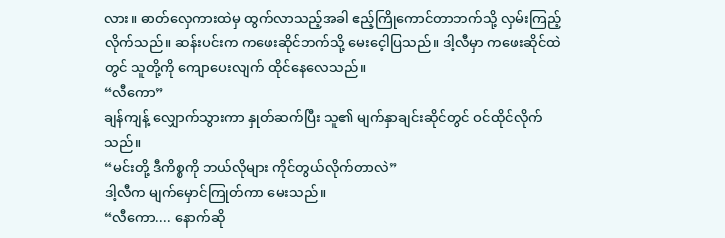လား။ ဓာတ်လှေကားထဲမှ ထွက်လာသည့်အခါ ဧည့်ကြိုကောင်တာဘက်သို့ လှမ်းကြည့်လိုက်သည်။ ဆန်းပင်းက ကဖေးဆိုင်ဘက်သို့ မေးငေ့ါပြသည်။ ဒါ့လီမှာ ကဖေးဆိုင်ထဲတွင် သူတို့ကို ကျောပေးလျက် ထိုင်နေလေသည်။
“လီကော”
ချန်ကျန့် လျှောက်သွားကာ နှုတ်ဆက်ပြီး သူ၏ မျက်နှာချင်းဆိုင်တွင် ဝင်ထိုင်လိုက်သည်။
“မင်းတို့ ဒီကိစ္စကို ဘယ်လိုများ ကိုင်တွယ်လိုက်တာလဲ”
ဒါ့လီက မျက်မှောင်ကြုတ်ကာ မေးသည်။
“လီကော.... နောက်ဆို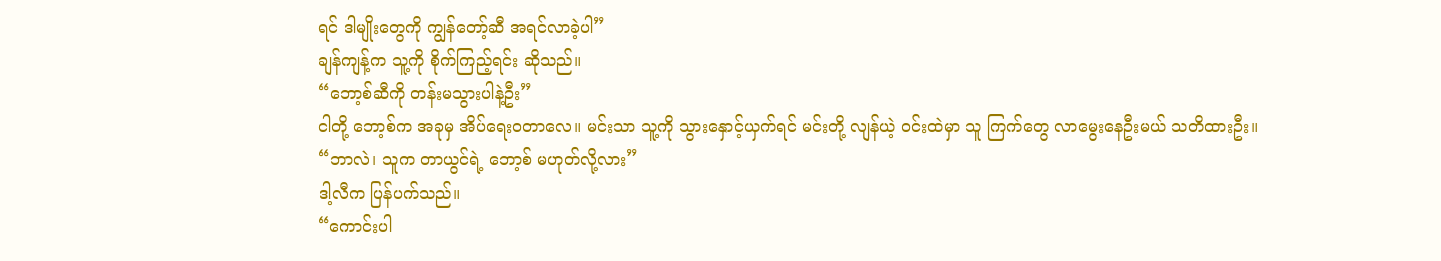ရင် ဒါမျိုးတွေကို ကျွန်တော့်ဆီ အရင်လာခဲ့ပါ”
ချန်ကျန့်က သူ့ကို စိုက်ကြည့်ရင်း ဆိုသည်။
“ဘော့စ်ဆီကို တန်းမသွားပါနဲ့ဦး”
ငါတို့ ဘော့စ်က အခုမှ အိပ်ရေးဝတာလေ။ မင်းသာ သူ့ကို သွားနှောင့်ယှက်ရင် မင်းတို့ လျန်ယဲ့ ဝင်းထဲမှာ သူ ကြက်တွေ လာမွေးနေဦးမယ် သတိထားဦး။
“ဘာလဲ၊ သူက တာယွင်ရဲ့ ဘော့စ် မဟုတ်လို့လား”
ဒါ့လီက ပြန်ပက်သည်။
“ကောင်းပါ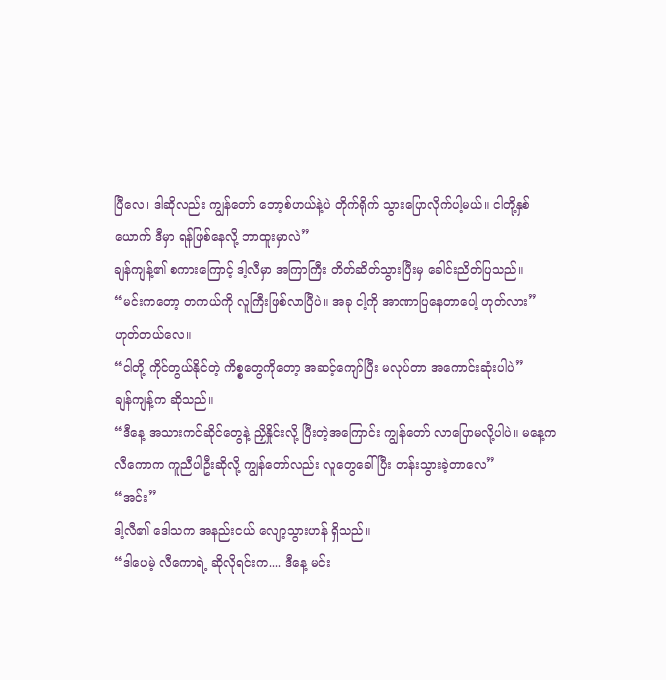ပြီလေ၊ ဒါဆိုလည်း ကျွန်တော် ဘော့စ်ဟယ်နဲ့ပဲ တိုက်ရိုက် သွားပြောလိုက်ပါ့မယ်။ ငါတို့နှစ်ယောက် ဒီမှာ ရန်ဖြစ်နေလို့ ဘာထူးမှာလဲ”
ချန်ကျန့်၏ စကားကြောင့် ဒါ့လီမှာ အကြာကြီး တိတ်ဆိတ်သွားပြီးမှ ခေါင်းညိတ်ပြသည်။
“မင်းကတော့ တကယ်ကို လူကြီးဖြစ်လာပြီပဲ။ အခု ငါ့ကို အာဏာပြနေတာပေါ့ ဟုတ်လား”
ဟုတ်တယ်လေ။
“ငါတို့ ကိုင်တွယ်နိုင်တဲ့ ကိစ္စတွေကိုတော့ အဆင့်ကျော်ပြီး မလုပ်တာ အကောင်းဆုံးပါပဲ”
ချန်ကျန့်က ဆိုသည်။
“ဒီနေ့ အသားကင်ဆိုင်တွေနဲ့ ညှိနှိုင်းလို့ ပြီးတဲ့အကြောင်း ကျွန်တော် လာပြောမလို့ပါပဲ။ မနေ့က လီကောက ကူညီပါဦးဆိုလို့ ကျွန်တော်လည်း လူတွေခေါ်ပြီး တန်းသွားခဲ့တာလေ”
“အင်း”
ဒါ့လီ၏ ဒေါသက အနည်းငယ် လျော့သွားဟန် ရှိသည်။
“ဒါပေမဲ့ လီကောရဲ့ ဆိုလိုရင်းက.... ဒီနေ့ မင်း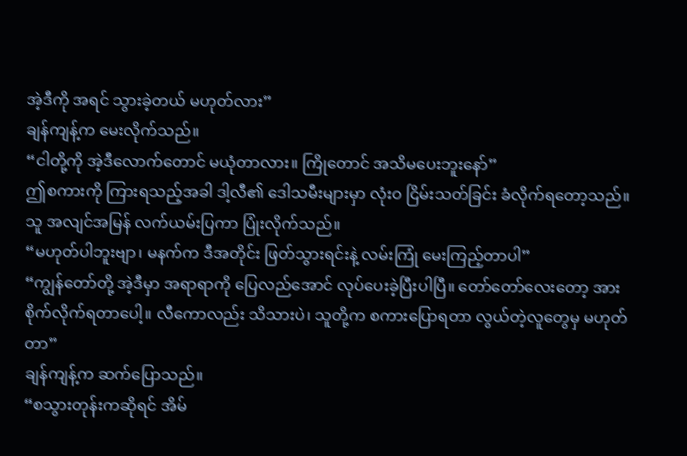အဲ့ဒီကို အရင် သွားခဲ့တယ် မဟုတ်လား”
ချန်ကျန့်က မေးလိုက်သည်။
“ငါတို့ကို အဲ့ဒီလောက်တောင် မယုံတာလား။ ကြိုတောင် အသိမပေးဘူးနော်”
ဤစကားကို ကြားရသည့်အခါ ဒါ့လီ၏ ဒေါသမီးများမှာ လုံးဝ ငြိမ်းသတ်ခြင်း ခံလိုက်ရတော့သည်။ သူ အလျင်အမြန် လက်ယမ်းပြကာ ပြုံးလိုက်သည်။
“မဟုတ်ပါဘူးဗျာ၊ မနက်က ဒီအတိုင်း ဖြတ်သွားရင်းနဲ့ လမ်းကြုံ မေးကြည့်တာပါ”
“ကျွန်တော်တို့ အဲ့ဒီမှာ အရာရာကို ပြေလည်အောင် လုပ်ပေးခဲ့ပြီးပါပြီ။ တော်တော်လေးတော့ အားစိုက်လိုက်ရတာပေါ့။ လီကောလည်း သိသားပဲ၊ သူတို့က စကားပြောရတာ လွယ်တဲ့လူတွေမှ မဟုတ်တာ”
ချန်ကျန့်က ဆက်ပြောသည်။
“စသွားတုန်းကဆိုရင် အိမ်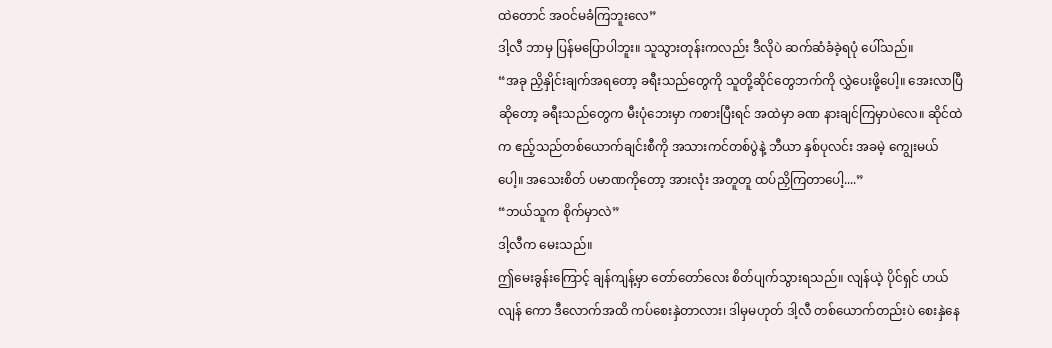ထဲတောင် အဝင်မခံကြဘူးလေ”
ဒါ့လီ ဘာမှ ပြန်မပြောပါဘူး။ သူသွားတုန်းကလည်း ဒီလိုပဲ ဆက်ဆံခံခဲ့ရပုံ ပေါ်သည်။
“အခု ညှိနှိုင်းချက်အရတော့ ခရီးသည်တွေကို သူတို့ဆိုင်တွေဘက်ကို လွှဲပေးဖို့ပေါ့။ အေးလာပြီဆိုတော့ ခရီးသည်တွေက မီးပုံဘေးမှာ ကစားပြီးရင် အထဲမှာ ခဏ နားချင်ကြမှာပဲလေ။ ဆိုင်ထဲက ဧည့်သည်တစ်ယောက်ချင်းစီကို အသားကင်တစ်ပွဲနဲ့ ဘီယာ နှစ်ပုလင်း အခမဲ့ ကျွေးမယ်ပေါ့။ အသေးစိတ် ပမာဏကိုတော့ အားလုံး အတူတူ ထပ်ညှိကြတာပေါ့....”
“ဘယ်သူက စိုက်မှာလဲ”
ဒါ့လီက မေးသည်။
ဤမေးခွန်းကြောင့် ချန်ကျန့်မှာ တော်တော်လေး စိတ်ပျက်သွားရသည်။ လျန်ယဲ့ ပိုင်ရှင် ဟယ်လျန် ကော ဒီလောက်အထိ ကပ်စေးနှဲတာလား၊ ဒါမှမဟုတ် ဒါ့လီ တစ်ယောက်တည်းပဲ စေးနှဲနေ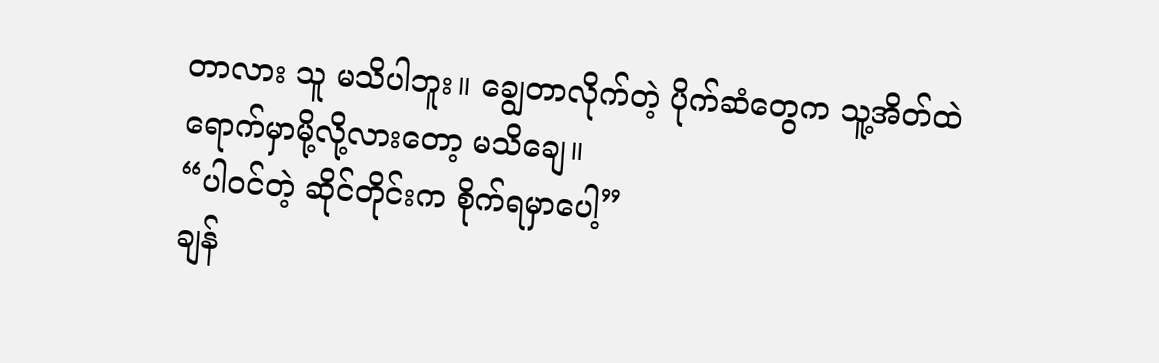တာလား သူ မသိပါဘူး။ ချွေတာလိုက်တဲ့ ပိုက်ဆံတွေက သူ့အိတ်ထဲ ရောက်မှာမို့လို့လားတော့ မသိချေ။
“ပါဝင်တဲ့ ဆိုင်တိုင်းက စိုက်ရမှာပေါ့”
ချန်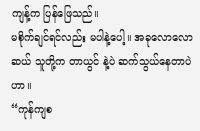ကျန့်က ပြန်ဖြေသည်။
မစိုက်ချင်ရင်လည်း မပါနဲ့ပေါ့။ အခုလောလောဆယ် သူတို့က တာယွင် နဲ့ပဲ ဆက်သွယ်နေတာပဲဟာ။
“ကုန်ကျစ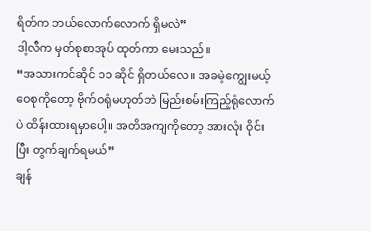ရိတ်က ဘယ်လောက်လောက် ရှိမလဲ”
ဒါ့လီက မှတ်စုစာအုပ် ထုတ်ကာ မေးသည်။
“အသားကင်ဆိုင် ၁၁ ဆိုင် ရှိတယ်လေ။ အခမဲ့ကျွေးမယ့် ဝေစုကိုတော့ ဗိုက်ဝရုံမဟုတ်ဘဲ မြည်းစမ်းကြည့်ရုံလောက်ပဲ ထိန်းထားရမှာပေါ့။ အတိအကျကိုတော့ အားလုံး ဝိုင်းပြီး တွက်ချက်ရမယ်”
ချန်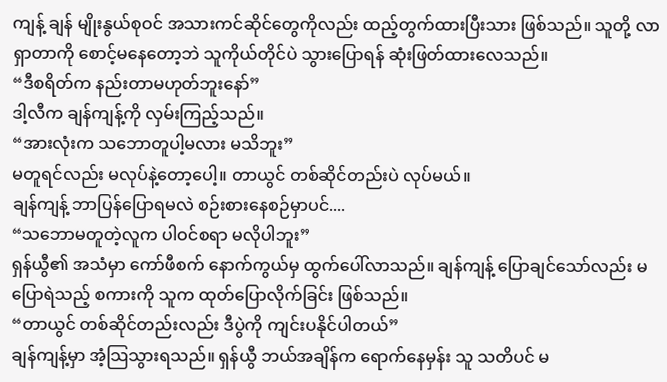ကျန့် ချန် မျိုးနွယ်စုဝင် အသားကင်ဆိုင်တွေကိုလည်း ထည့်တွက်ထားပြီးသား ဖြစ်သည်။ သူတို့ လာရှာတာကို စောင့်မနေတော့ဘဲ သူကိုယ်တိုင်ပဲ သွားပြောရန် ဆုံးဖြတ်ထားလေသည်။
“ဒီစရိတ်က နည်းတာမဟုတ်ဘူးနော်”
ဒါ့လီက ချန်ကျန့်ကို လှမ်းကြည့်သည်။
“အားလုံးက သဘောတူပါ့မလား မသိဘူး”
မတူရင်လည်း မလုပ်နဲ့တော့ပေါ့။ တာယွင် တစ်ဆိုင်တည်းပဲ လုပ်မယ်။
ချန်ကျန့် ဘာပြန်ပြောရမလဲ စဉ်းစားနေစဉ်မှာပင်....
“သဘောမတူတဲ့လူက ပါဝင်စရာ မလိုပါဘူး”
ရှန်ယွီ၏ အသံမှာ ကော်ဖီစက် နောက်ကွယ်မှ ထွက်ပေါ်လာသည်။ ချန်ကျန့် ပြောချင်သော်လည်း မပြောရဲသည့် စကားကို သူက ထုတ်ပြောလိုက်ခြင်း ဖြစ်သည်။
“တာယွင် တစ်ဆိုင်တည်းလည်း ဒီပွဲကို ကျင်းပနိုင်ပါတယ်”
ချန်ကျန့်မှာ အံ့သြသွားရသည်။ ရှန်ယွီ ဘယ်အချိန်က ရောက်နေမှန်း သူ သတိပင် မ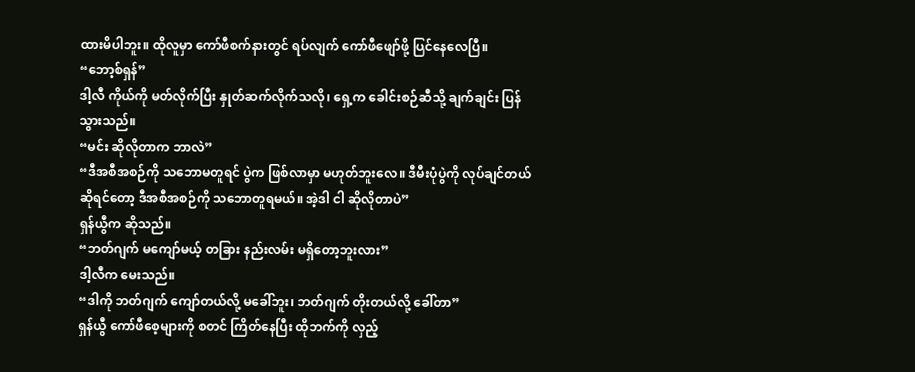ထားမိပါဘူး။ ထိုလူမှာ ကော်ဖီစက်နားတွင် ရပ်လျက် ကော်ဖီဖျော်ဖို့ ပြင်နေလေပြီ။
“ဘော့စ်ရှန်”
ဒါ့လီ ကိုယ်ကို မတ်လိုက်ပြီး နှုတ်ဆက်လိုက်သလို၊ ရှေ့က ခေါင်းစဉ်ဆီသို့ ချက်ချင်း ပြန်သွားသည်။
“မင်း ဆိုလိုတာက ဘာလဲ”
“ဒီအစီအစဉ်ကို သဘောမတူရင် ပွဲက ဖြစ်လာမှာ မဟုတ်ဘူးလေ။ ဒီမီးပုံပွဲကို လုပ်ချင်တယ်ဆိုရင်တော့ ဒီအစီအစဉ်ကို သဘောတူရမယ်။ အဲ့ဒါ ငါ ဆိုလိုတာပဲ”
ရှန်ယွီက ဆိုသည်။
“ဘတ်ဂျက် မကျော်မယ့် တခြား နည်းလမ်း မရှိတော့ဘူးလား”
ဒါ့လီက မေးသည်။
“ဒါကို ဘတ်ဂျက် ကျော်တယ်လို့ မခေါ်ဘူး၊ ဘတ်ဂျက် တိုးတယ်လို့ ခေါ်တာ”
ရှန်ယွီ ကော်ဖီစေ့များကို စတင် ကြိတ်နေပြီး ထိုဘက်ကို လှည့်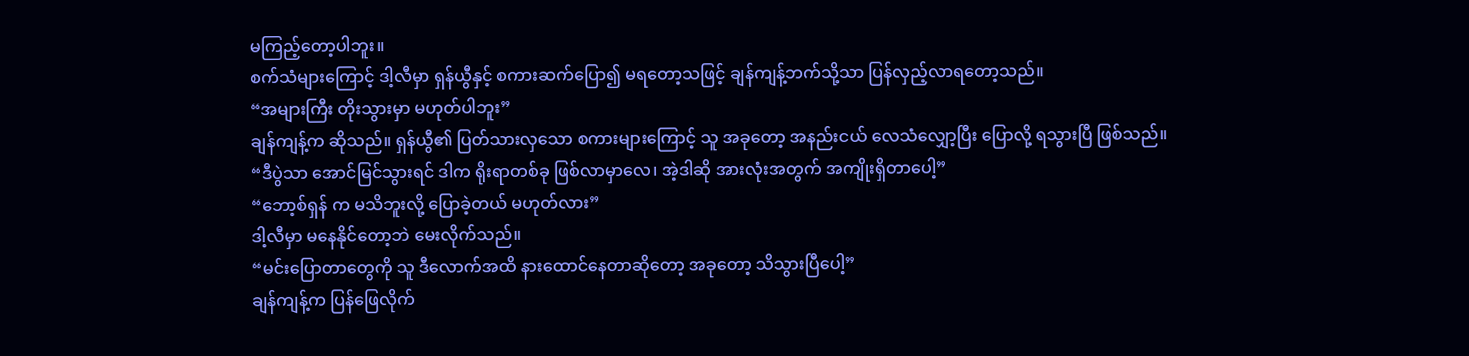မကြည့်တော့ပါဘူး။
စက်သံများကြောင့် ဒါ့လီမှာ ရှန်ယွီနှင့် စကားဆက်ပြော၍ မရတော့သဖြင့် ချန်ကျန့်ဘက်သို့သာ ပြန်လှည့်လာရတော့သည်။
“အများကြီး တိုးသွားမှာ မဟုတ်ပါဘူး”
ချန်ကျန့်က ဆိုသည်။ ရှန်ယွီ၏ ပြတ်သားလှသော စကားများကြောင့် သူ အခုတော့ အနည်းငယ် လေသံလျှော့ပြီး ပြောလို့ ရသွားပြီ ဖြစ်သည်။
“ဒီပွဲသာ အောင်မြင်သွားရင် ဒါက ရိုးရာတစ်ခု ဖြစ်လာမှာလေ၊ အဲ့ဒါဆို အားလုံးအတွက် အကျိုးရှိတာပေါ့”
“ဘော့စ်ရှန် က မသိဘူးလို့ ပြောခဲ့တယ် မဟုတ်လား”
ဒါ့လီမှာ မနေနိုင်တော့ဘဲ မေးလိုက်သည်။
“မင်းပြောတာတွေကို သူ ဒီလောက်အထိ နားထောင်နေတာဆိုတော့ အခုတော့ သိသွားပြီပေါ့”
ချန်ကျန့်က ပြန်ဖြေလိုက်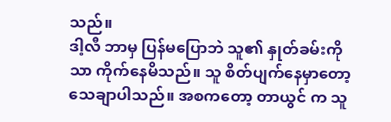သည်။
ဒါ့လီ ဘာမှ ပြန်မပြောဘဲ သူ၏ နှုတ်ခမ်းကိုသာ ကိုက်နေမိသည်။ သူ စိတ်ပျက်နေမှာတော့ သေချာပါသည်။ အစကတော့ တာယွင် က သူ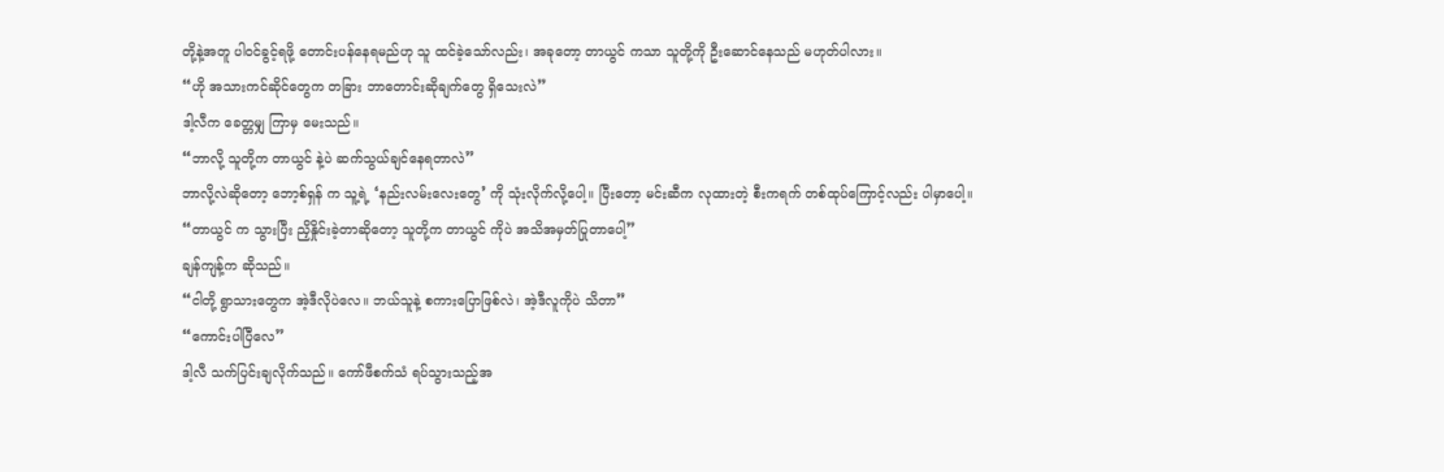တို့နဲ့အတူ ပါဝင်ခွင့်ရဖို့ တောင်းပန်နေရမည်ဟု သူ ထင်ခဲ့သော်လည်း၊ အခုတော့ တာယွင် ကသာ သူတို့ကို ဦးဆောင်နေသည် မဟုတ်ပါလား။
“ဟို အသားကင်ဆိုင်တွေက တခြား ဘာတောင်းဆိုချက်တွေ ရှိသေးလဲ”
ဒါ့လီက ခေတ္တမျှ ကြာမှ မေးသည်။
“ဘာလို့ သူတို့က တာယွင် နဲ့ပဲ ဆက်သွယ်ချင်နေရတာလဲ”
ဘာလို့လဲဆိုတော့ ဘော့စ်ရှန် က သူ့ရဲ့ ‘နည်းလမ်းလေးတွေ’ ကို သုံးလိုက်လို့ပေါ့။ ပြီးတော့ မင်းဆီက လုထားတဲ့ စီးကရက် တစ်ထုပ်ကြောင့်လည်း ပါမှာပေါ့။
“တာယွင် က သွားပြီး ညှိနှိုင်းခဲ့တာဆိုတော့ သူတို့က တာယွင် ကိုပဲ အသိအမှတ်ပြုတာပေါ့”
ချန်ကျန့်က ဆိုသည်။
“ငါတို့ ရွာသားတွေက အဲ့ဒီလိုပဲလေ။ ဘယ်သူနဲ့ စကားပြောဖြစ်လဲ၊ အဲ့ဒီလူကိုပဲ သိတာ”
“ကောင်းပါပြီလေ”
ဒါ့လီ သက်ပြင်းချလိုက်သည်။ ကော်ဖီစက်သံ ရပ်သွားသည့်အ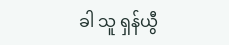ခါ သူ ရှန်ယွီ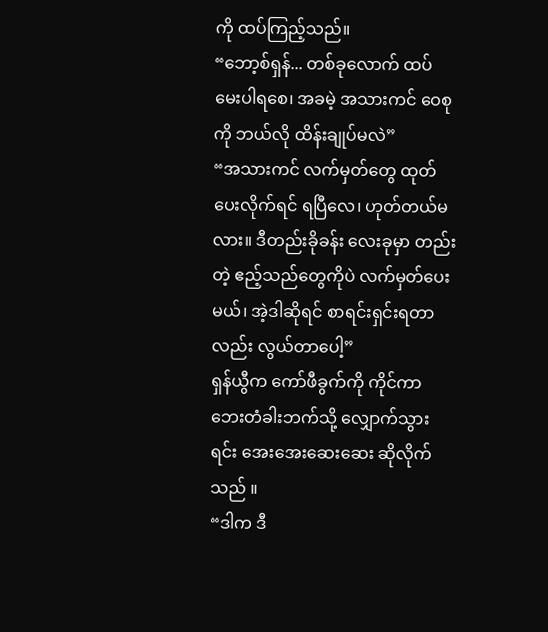ကို ထပ်ကြည့်သည်။
“ဘော့စ်ရှန်... တစ်ခုလောက် ထပ်မေးပါရစေ၊ အခမဲ့ အသားကင် ဝေစုကို ဘယ်လို ထိန်းချုပ်မလဲ”
“အသားကင် လက်မှတ်တွေ ထုတ်ပေးလိုက်ရင် ရပြီလေ၊ ဟုတ်တယ်မလား။ ဒီတည်းခိုခန်း လေးခုမှာ တည်းတဲ့ ဧည့်သည်တွေကိုပဲ လက်မှတ်ပေးမယ်၊ အဲ့ဒါဆိုရင် စာရင်းရှင်းရတာလည်း လွယ်တာပေါ့”
ရှန်ယွီက ကော်ဖီခွက်ကို ကိုင်ကာ ဘေးတံခါးဘက်သို့ လျှောက်သွားရင်း အေးအေးဆေးဆေး ဆိုလိုက်သည် ။
“ဒါက ဒီ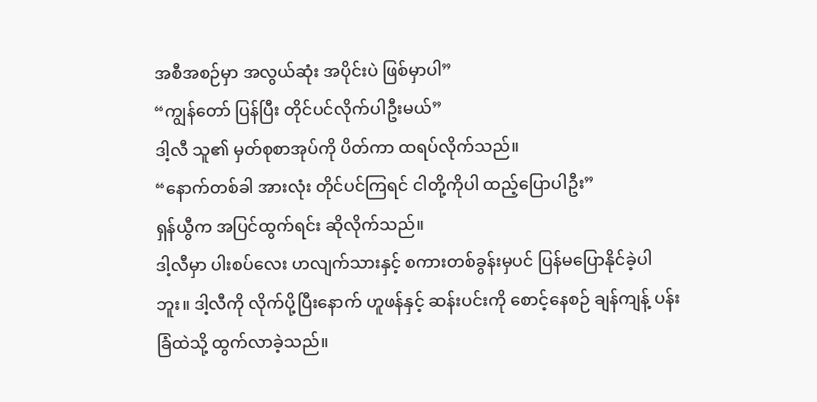အစီအစဉ်မှာ အလွယ်ဆုံး အပိုင်းပဲ ဖြစ်မှာပါ”
“ကျွန်တော် ပြန်ပြီး တိုင်ပင်လိုက်ပါဦးမယ်”
ဒါ့လီ သူ၏ မှတ်စုစာအုပ်ကို ပိတ်ကာ ထရပ်လိုက်သည်။
“နောက်တစ်ခါ အားလုံး တိုင်ပင်ကြရင် ငါတို့ကိုပါ ထည့်ပြောပါဦး”
ရှန်ယွီက အပြင်ထွက်ရင်း ဆိုလိုက်သည်။
ဒါ့လီမှာ ပါးစပ်လေး ဟလျက်သားနှင့် စကားတစ်ခွန်းမှပင် ပြန်မပြောနိုင်ခဲ့ပါဘူး။ ဒါ့လီကို လိုက်ပို့ပြီးနောက် ဟူဖန်နှင့် ဆန်းပင်းကို စောင့်နေစဉ် ချန်ကျန့် ပန်းခြံထဲသို့ ထွက်လာခဲ့သည်။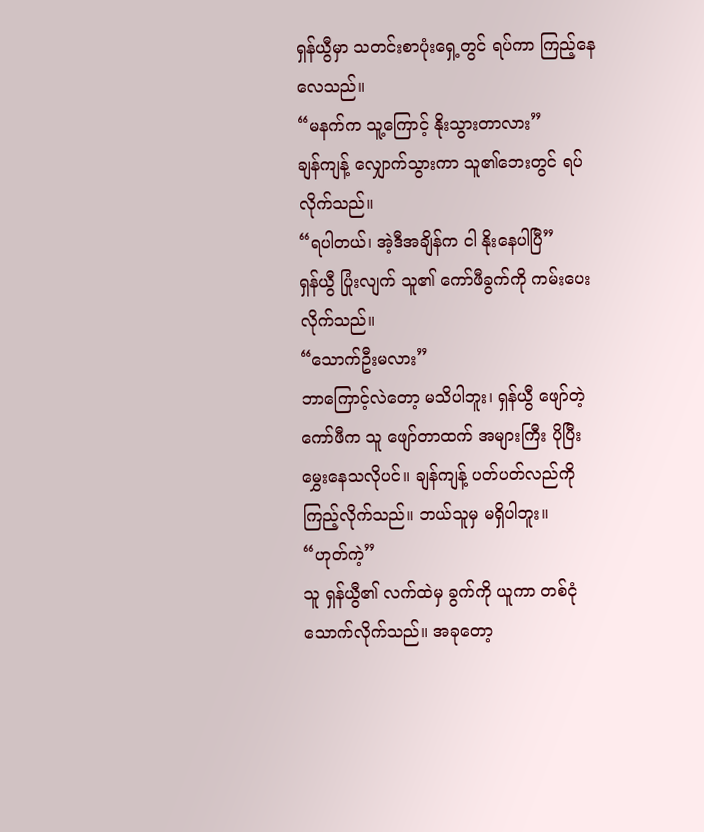ရှန်ယွီမှာ သတင်းစာပုံးရှေ့တွင် ရပ်ကာ ကြည့်နေလေသည်။
“မနက်က သူ့ကြောင့် နိုးသွားတာလား”
ချန်ကျန့် လျှောက်သွားကာ သူ၏ဘေးတွင် ရပ်လိုက်သည်။
“ရပါတယ်၊ အဲ့ဒီအချိန်က ငါ နိုးနေပါပြီ”
ရှန်ယွီ ပြုံးလျက် သူ၏ ကော်ဖီခွက်ကို ကမ်းပေးလိုက်သည်။
“သောက်ဦးမလား”
ဘာကြောင့်လဲတော့ မသိပါဘူး၊ ရှန်ယွီ ဖျော်တဲ့ ကော်ဖီက သူ ဖျော်တာထက် အများကြီး ပိုပြီး မွှေးနေသလိုပင်။ ချန်ကျန့် ပတ်ပတ်လည်ကို ကြည့်လိုက်သည်။ ဘယ်သူမှ မရှိပါဘူး။
“ဟုတ်ကဲ့”
သူ ရှန်ယွီ၏ လက်ထဲမှ ခွက်ကို ယူကာ တစ်ငုံ သောက်လိုက်သည်။ အခုတော့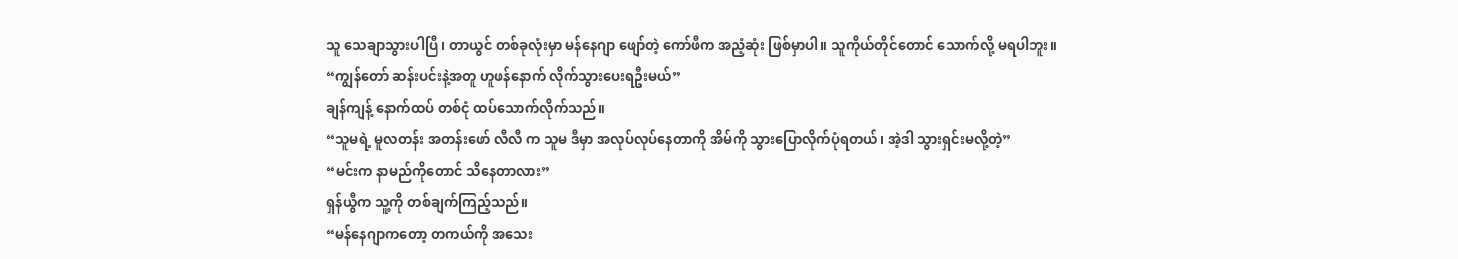သူ သေချာသွားပါပြီ၊ တာယွင် တစ်ခုလုံးမှာ မန်နေဂျာ ဖျော်တဲ့ ကော်ဖီက အညံ့ဆုံး ဖြစ်မှာပါ။ သူကိုယ်တိုင်တောင် သောက်လို့ မရပါဘူး။
“ကျွန်တော် ဆန်းပင်းနဲ့အတူ ဟူဖန်နောက် လိုက်သွားပေးရဦးမယ်”
ချန်ကျန့် နောက်ထပ် တစ်ငုံ ထပ်သောက်လိုက်သည်။
“သူမရဲ့ မူလတန်း အတန်းဖော် လီလီ က သူမ ဒီမှာ အလုပ်လုပ်နေတာကို အိမ်ကို သွားပြောလိုက်ပုံရတယ်၊ အဲ့ဒါ သွားရှင်းမလို့တဲ့”
“မင်းက နာမည်ကိုတောင် သိနေတာလား”
ရှန်ယွီက သူ့ကို တစ်ချက်ကြည့်သည်။
“မန်နေဂျာကတော့ တကယ်ကို အသေး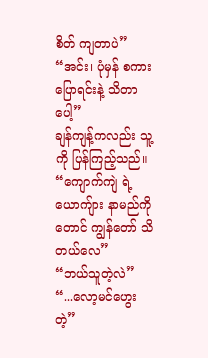စိတ် ကျတာပဲ”
“အင်း၊ ပုံမှန် စကားပြောရင်းနဲ့ သိတာပေါ့”
ချန်ကျန့်ကလည်း သူ့ကို ပြန်ကြည့်သည်။
“ကျောက်ကျဲ ရဲ့ ယောကျ်ား နာမည်ကိုတောင် ကျွန်တော် သိတယ်လေ”
“ဘယ်သူတဲ့လဲ”
“...လော့မင်ဟွေး တဲ့”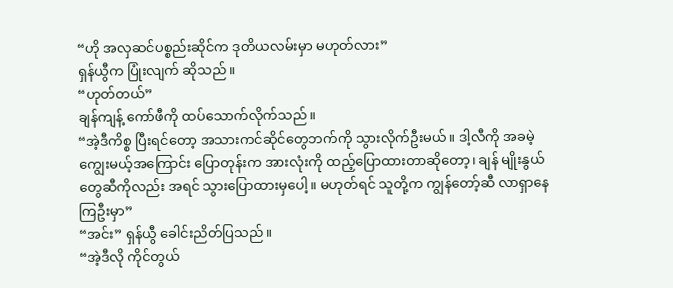“ဟို အလှဆင်ပစ္စည်းဆိုင်က ဒုတိယလမ်းမှာ မဟုတ်လား”
ရှန်ယွီက ပြုံးလျက် ဆိုသည်။
“ဟုတ်တယ်”
ချန်ကျန့် ကော်ဖီကို ထပ်သောက်လိုက်သည်။
“အဲ့ဒီကိစ္စ ပြီးရင်တော့ အသားကင်ဆိုင်တွေဘက်ကို သွားလိုက်ဦးမယ်။ ဒါ့လီကို အခမဲ့ကျွေးမယ့်အကြောင်း ပြောတုန်းက အားလုံးကို ထည့်ပြောထားတာဆိုတော့၊ ချန် မျိုးနွယ်တွေဆီကိုလည်း အရင် သွားပြောထားမှပေါ့။ မဟုတ်ရင် သူတို့က ကျွန်တော့်ဆီ လာရှာနေကြဦးမှာ”
“အင်း” ရှန်ယွီ ခေါင်းညိတ်ပြသည်။
“အဲ့ဒီလို ကိုင်တွယ်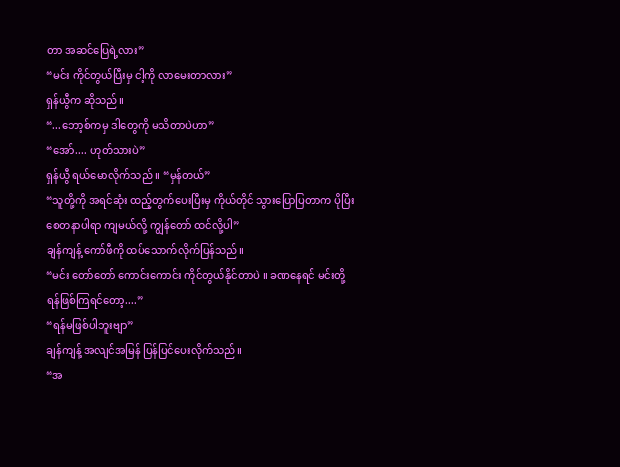တာ အဆင်ပြေရဲ့လား”
“မင်း ကိုင်တွယ်ပြီးမှ ငါ့ကို လာမေးတာလား”
ရှန်ယွီက ဆိုသည်။
“...ဘော့စ်ကမှ ဒါတွေကို မသိတာပဲဟာ”
“အော်.... ဟုတ်သားပဲ”
ရှန်ယွီ ရယ်မောလိုက်သည် ။ “မှန်တယ်”
“သူတို့ကို အရင်ဆုံး ထည့်တွက်ပေးပြီးမှ ကိုယ်တိုင် သွားပြောပြတာက ပိုပြီး စေတနာပါရာ ကျမယ်လို့ ကျွန်တော် ထင်လို့ပါ”
ချန်ကျန့် ကော်ဖီကို ထပ်သောက်လိုက်ပြန်သည်။
“မင်း တော်တော် ကောင်းကောင်း ကိုင်တွယ်နိုင်တာပဲ ။ ခဏနေရင် မင်းတို့ ရန်ဖြစ်ကြရင်တော့....”
“ရန်မဖြစ်ပါဘူးဗျာ”
ချန်ကျန့် အလျင်အမြန် ပြန်ပြင်ပေးလိုက်သည်။
“အ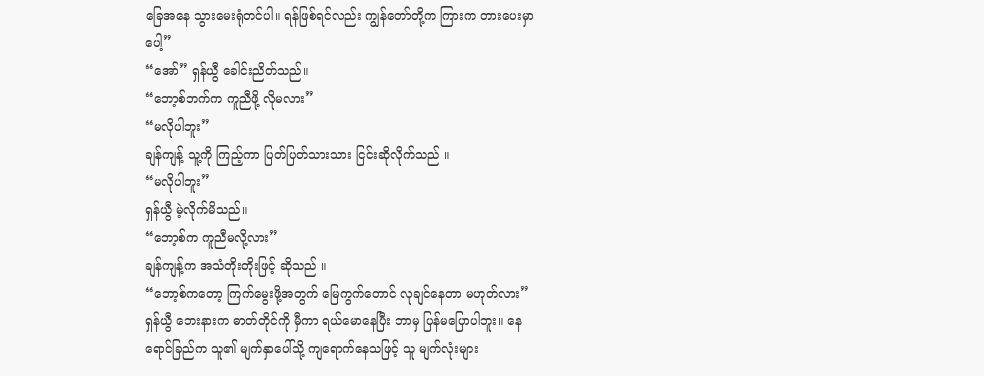ခြေအနေ သွားမေးရုံတင်ပါ။ ရန်ဖြစ်ရင်လည်း ကျွန်တော်တို့က ကြားက တားပေးမှာပေါ့”
“အော်” ရှန်ယွီ ခေါင်းညိတ်သည်။
“ဘော့စ်ဘက်က ကူညီဖို့ လိုမလား”
“မလိုပါဘူး”
ချန်ကျန့် သူ့ကို ကြည့်ကာ ပြတ်ပြတ်သားသား ငြင်းဆိုလိုက်သည် ။
“မလိုပါဘူး”
ရှန်ယွီ မဲ့လိုက်မိသည်။
“ဘော့စ်က ကူညီမလို့လား”
ချန်ကျန့်က အသံတိုးတိုးဖြင့် ဆိုသည် ။
“ဘော့စ်ကတော့ ကြက်မွေးဖို့အတွက် မြေကွက်တောင် လုချင်နေတာ မဟုတ်လား”
ရှန်ယွီ ဘေးနားက ဓာတ်တိုင်ကို မှီကာ ရယ်မောနေပြီး ဘာမှ ပြန်မပြောပါဘူး။ နေရောင်ခြည်က သူ၏ မျက်နှာပေါ်သို့ ကျရောက်နေသဖြင့် သူ မျက်လုံးများ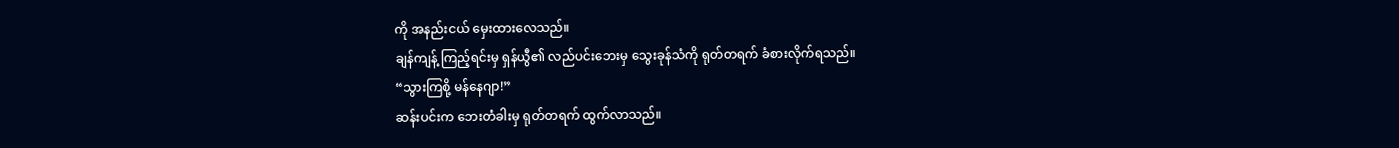ကို အနည်းငယ် မှေးထားလေသည်။
ချန်ကျန့် ကြည့်ရင်းမှ ရှန်ယွီ၏ လည်ပင်းဘေးမှ သွေးခုန်သံကို ရုတ်တရက် ခံစားလိုက်ရသည်။
“သွားကြစို့ မန်နေဂျာ!”
ဆန်းပင်းက ဘေးတံခါးမှ ရုတ်တရက် ထွက်လာသည်။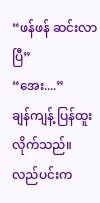“ဖန်ဖန် ဆင်းလာပြီ”
“အေး....”
ချန်ကျန့် ပြန်ထူးလိုက်သည်။ လည်ပင်းက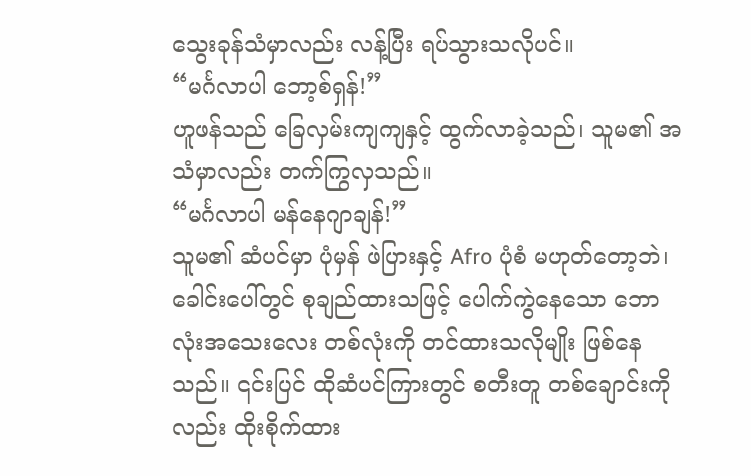သွေးခုန်သံမှာလည်း လန့်ပြီး ရပ်သွားသလိုပင်။
“မင်္ဂလာပါ ဘော့စ်ရှန်!”
ဟူဖန်သည် ခြေလှမ်းကျကျနှင့် ထွက်လာခဲ့သည်၊ သူမ၏ အသံမှာလည်း တက်ကြွလှသည်။
“မင်္ဂလာပါ မန်နေဂျာချန်!”
သူမ၏ ဆံပင်မှာ ပုံမှန် ဖဲပြားနှင့် Afro ပုံစံ မဟုတ်တော့ဘဲ၊ ခေါင်းပေါ်တွင် စုချည်ထားသဖြင့် ပေါက်ကွဲနေသော ဘောလုံးအသေးလေး တစ်လုံးကို တင်ထားသလိုမျိုး ဖြစ်နေသည်။ ၎င်းပြင် ထိုဆံပင်ကြားတွင် စတီးတူ တစ်ချောင်းကိုလည်း ထိုးစိုက်ထား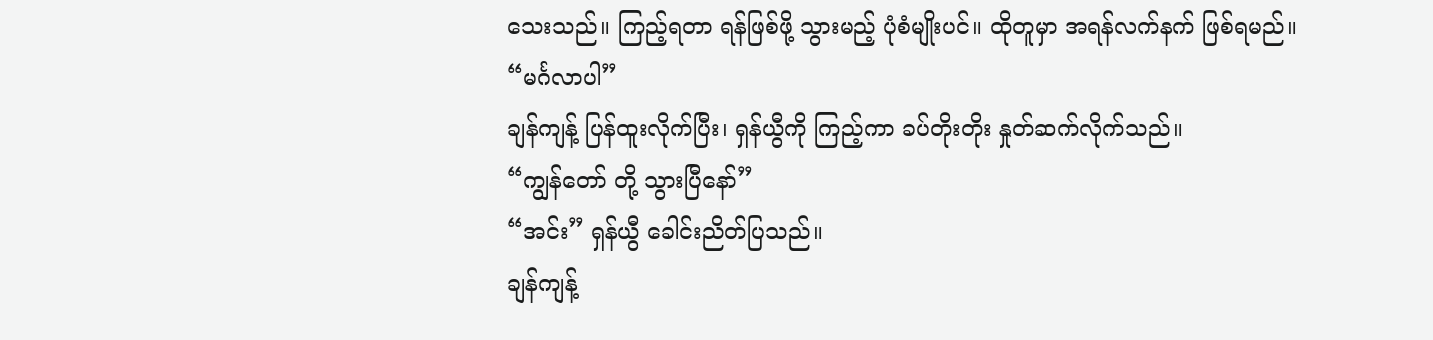သေးသည်။ ကြည့်ရတာ ရန်ဖြစ်ဖို့ သွားမည့် ပုံစံမျိုးပင်။ ထိုတူမှာ အရန်လက်နက် ဖြစ်ရမည်။
“မင်္ဂလာပါ”
ချန်ကျန့် ပြန်ထူးလိုက်ပြီး၊ ရှန်ယွီကို ကြည့်ကာ ခပ်တိုးတိုး နှုတ်ဆက်လိုက်သည်။
“ကျွန်တော် တို့ သွားပြီနော်”
“အင်း” ရှန်ယွီ ခေါင်းညိတ်ပြသည်။
ချန်ကျန့်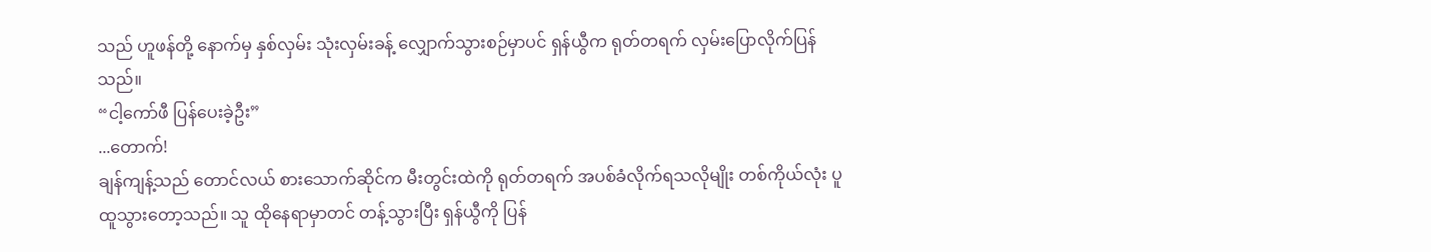သည် ဟူဖန်တို့ နောက်မှ နှစ်လှမ်း သုံးလှမ်းခန့် လျှောက်သွားစဉ်မှာပင် ရှန်ယွီက ရုတ်တရက် လှမ်းပြောလိုက်ပြန်သည်။
“ငါ့ကော်ဖီ ပြန်ပေးခဲ့ဦး”
...တောက်!
ချန်ကျန့်သည် တောင်လယ် စားသောက်ဆိုင်က မီးတွင်းထဲကို ရုတ်တရက် အပစ်ခံလိုက်ရသလိုမျိုး တစ်ကိုယ်လုံး ပူထူသွားတော့သည်။ သူ ထိုနေရာမှာတင် တန့်သွားပြီး ရှန်ယွီကို ပြန်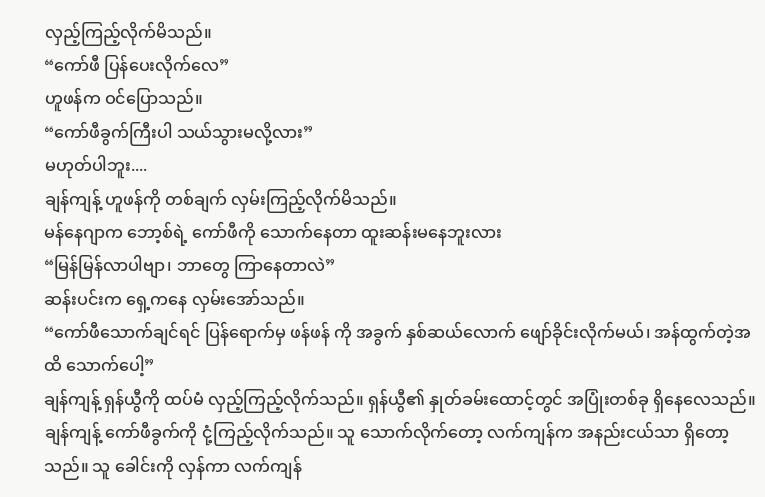လှည့်ကြည့်လိုက်မိသည်။
“ကော်ဖီ ပြန်ပေးလိုက်လေ”
ဟူဖန်က ဝင်ပြောသည်။
“ကော်ဖီခွက်ကြီးပါ သယ်သွားမလို့လား”
မဟုတ်ပါဘူး....
ချန်ကျန့် ဟူဖန်ကို တစ်ချက် လှမ်းကြည့်လိုက်မိသည်။
မန်နေဂျာက ဘော့စ်ရဲ့ ကော်ဖီကို သောက်နေတာ ထူးဆန်းမနေဘူးလား
“မြန်မြန်လာပါဗျာ၊ ဘာတွေ ကြာနေတာလဲ”
ဆန်းပင်းက ရှေ့ကနေ လှမ်းအော်သည်။
“ကော်ဖီသောက်ချင်ရင် ပြန်ရောက်မှ ဖန်ဖန် ကို အခွက် နှစ်ဆယ်လောက် ဖျော်ခိုင်းလိုက်မယ်၊ အန်ထွက်တဲ့အထိ သောက်ပေါ့”
ချန်ကျန့် ရှန်ယွီကို ထပ်မံ လှည့်ကြည့်လိုက်သည်။ ရှန်ယွီ၏ နှုတ်ခမ်းထောင့်တွင် အပြုံးတစ်ခု ရှိနေလေသည်။ ချန်ကျန့် ကော်ဖီခွက်ကို ငုံ့ကြည့်လိုက်သည်။ သူ သောက်လိုက်တော့ လက်ကျန်က အနည်းငယ်သာ ရှိတော့သည်။ သူ ခေါင်းကို လှန်ကာ လက်ကျန်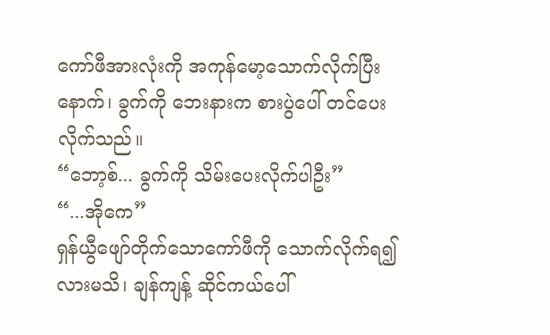ကော်ဖီအားလုံးကို အကုန်မော့သောက်လိုက်ပြီးနောက်၊ ခွက်ကို ဘေးနားက စားပွဲပေါ် တင်ပေးလိုက်သည်။
“ဘော့စ်... ခွက်ကို သိမ်းပေးလိုက်ပါဦး”
“...အိုကေ”
ရှန်ယွီဖျော်တိုက်သောကော်ဖီကို သောက်လိုက်ရ၍လားမသိ၊ ချန်ကျန့် ဆိုင်ကယ်ပေါ်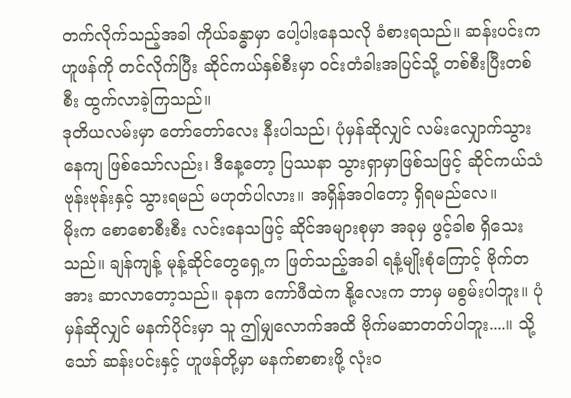တက်လိုက်သည့်အခါ ကိုယ်ခန္ဓာမှာ ပေါ့ပါးနေသလို ခံစားရသည်။ ဆန်းပင်းက ဟူဖန်ကို တင်လိုက်ပြီး ဆိုင်ကယ်နှစ်စီးမှာ ဝင်းတံခါးအပြင်သို့ တစ်စီးပြီးတစ်စီး ထွက်လာခဲ့ကြသည်။
ဒုတိယလမ်းမှာ တော်တော်လေး နီးပါသည်၊ ပုံမှန်ဆိုလျှင် လမ်းလျှောက်သွားနေကျ ဖြစ်သော်လည်း၊ ဒီနေ့တော့ ပြဿနာ သွားရှာမှာဖြစ်သဖြင့် ဆိုင်ကယ်သံ ဗုန်းဗုန်းနှင့် သွားရမည် မဟုတ်ပါလား။ အရှိန်အဝါတော့ ရှိရမည်လေ။
မိုးက စောစောစီးစီး လင်းနေသဖြင့် ဆိုင်အများစုမှာ အခုမှ ဖွင့်ခါစ ရှိသေးသည်။ ချန်ကျန့် မုန့်ဆိုင်တွေရှေ့က ဖြတ်သည့်အခါ ရနံ့မျိုးစုံကြောင့် ဗိုက်တအား ဆာလာတော့သည်။ ခုနက ကော်ဖီထဲက နို့လေးက ဘာမှ မစွမ်းပါဘူး။ ပုံမှန်ဆိုလျှင် မနက်ပိုင်းမှာ သူ ဤမျှလောက်အထိ ဗိုက်မဆာတတ်ပါဘူး....။ သို့သော် ဆန်းပင်းနှင့် ဟူဖန်တို့မှာ မနက်စာစားဖို့ လုံးဝ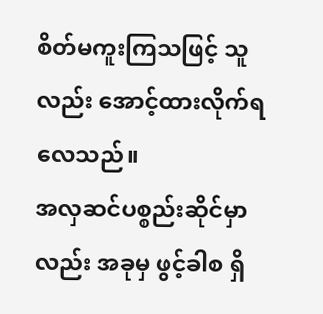စိတ်မကူးကြသဖြင့် သူလည်း အောင့်ထားလိုက်ရလေသည်။
အလှဆင်ပစ္စည်းဆိုင်မှာလည်း အခုမှ ဖွင့်ခါစ ရှိ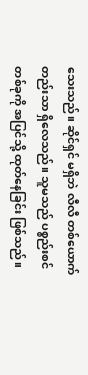သေးသည်။ ဆိုင်ရှင် မရှိဘဲ လီလီ တစ်ယောက်တည်းသာ ရှိလေသည်။ သူမသည် ပစ္စည်းစင်တစ်ခုကို အပြင်သို့ ထုတ်နေခြင်း ဖြစ်သည်။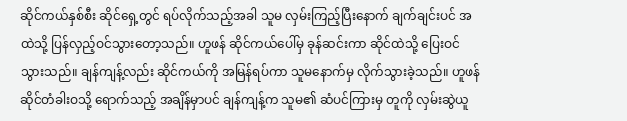ဆိုင်ကယ်နှစ်စီး ဆိုင်ရှေ့တွင် ရပ်လိုက်သည့်အခါ သူမ လှမ်းကြည့်ပြီးနောက် ချက်ချင်းပင် အထဲသို့ ပြန်လှည့်ဝင်သွားတော့သည်။ ဟူဖန် ဆိုင်ကယ်ပေါ်မှ ခုန်ဆင်းကာ ဆိုင်ထဲသို့ ပြေးဝင်သွားသည်။ ချန်ကျန့်လည်း ဆိုင်ကယ်ကို အမြန်ရပ်ကာ သူမနောက်မှ လိုက်သွားခဲ့သည်။ ဟူဖန် ဆိုင်တံခါးဝသို့ ရောက်သည့် အချိန်မှာပင် ချန်ကျန့်က သူမ၏ ဆံပင်ကြားမှ တူကို လှမ်းဆွဲယူ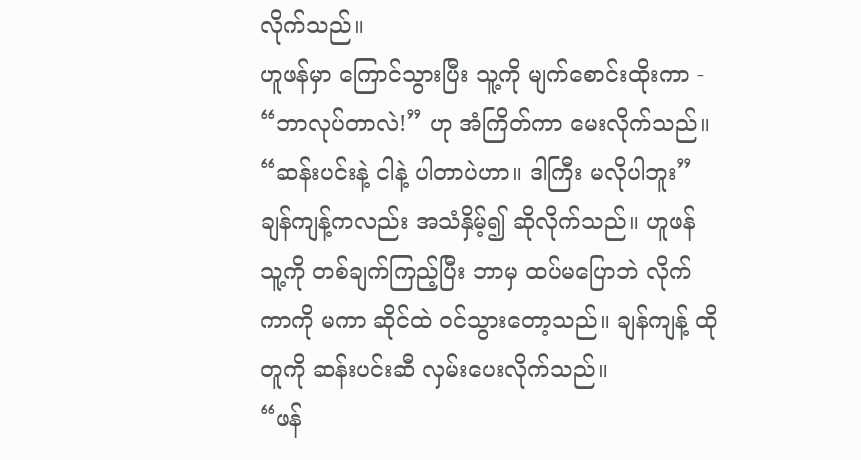လိုက်သည်။
ဟူဖန်မှာ ကြောင်သွားပြီး သူ့ကို မျက်စောင်းထိုးကာ - “ဘာလုပ်တာလဲ!” ဟု အံကြိတ်ကာ မေးလိုက်သည်။
“ဆန်းပင်းနဲ့ ငါနဲ့ ပါတာပဲဟာ။ ဒါကြီး မလိုပါဘူး”
ချန်ကျန့်ကလည်း အသံနှိမ့်၍ ဆိုလိုက်သည်။ ဟူဖန် သူ့ကို တစ်ချက်ကြည့်ပြီး ဘာမှ ထပ်မပြောဘဲ လိုက်ကာကို မကာ ဆိုင်ထဲ ဝင်သွားတော့သည်။ ချန်ကျန့် ထိုတူကို ဆန်းပင်းဆီ လှမ်းပေးလိုက်သည်။
“ဖန်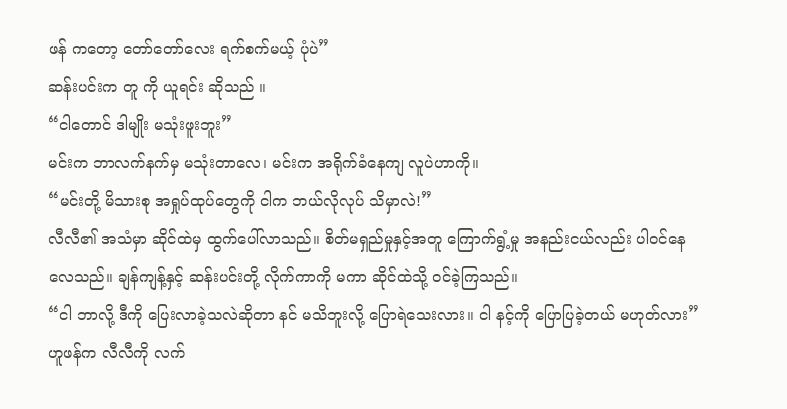ဖန် ကတော့ တော်တော်လေး ရက်စက်မယ့် ပုံပဲ”
ဆန်းပင်းက တူ ကို ယူရင်း ဆိုသည် ။
“ငါတောင် ဒါမျိုး မသုံးဖူးဘူး”
မင်းက ဘာလက်နက်မှ မသုံးတာလေ၊ မင်းက အရိုက်ခံနေကျ လူပဲဟာကို။
“မင်းတို့ မိသားစု အရှုပ်ထုပ်တွေကို ငါက ဘယ်လိုလုပ် သိမှာလဲ!”
လီလီ၏ အသံမှာ ဆိုင်ထဲမှ ထွက်ပေါ်လာသည်။ စိတ်မရှည်မှုနှင့်အတူ ကြောက်ရွံ့မှု အနည်းငယ်လည်း ပါဝင်နေလေသည်။ ချန်ကျန့်နှင့် ဆန်းပင်းတို့ လိုက်ကာကို မကာ ဆိုင်ထဲသို့ ဝင်ခဲ့ကြသည်။
“ငါ ဘာလို့ ဒီကို ပြေးလာခဲ့သလဲဆိုတာ နင် မသိဘူးလို့ ပြောရဲသေးလား။ ငါ နင့်ကို ပြောပြခဲ့တယ် မဟုတ်လား”
ဟူဖန်က လီလီကို လက်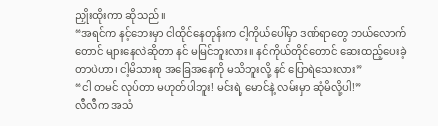ညှိုးထိုးကာ ဆိုသည် ။
“အရင်က နင့်ဘေးမှာ ငါထိုင်နေတုန်းက ငါ့ကိုယ်ပေါ်မှာ ဒဏ်ရာတွေ ဘယ်လောက်တောင် များနေလဲဆိုတာ နင် မမြင်ဘူးလား။ နင်ကိုယ်တိုင်တောင် ဆေးထည့်ပေးခဲ့တာပဲဟာ၊ ငါ့မိသားစု အခြေအနေကို မသိဘူးလို့ နင် ပြောရဲသေးလား”
“ငါ တမင် လုပ်တာ မဟုတ်ပါဘူး! မင်းရဲ့ မောင်နဲ့ လမ်းမှာ ဆုံမိလို့ပါ!”
လီလီက အသံ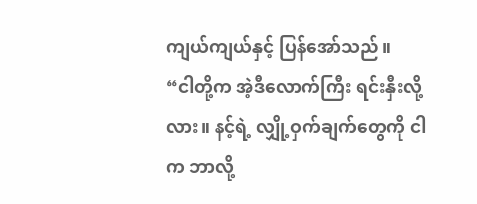ကျယ်ကျယ်နှင့် ပြန်အော်သည်။
“ငါတို့က အဲ့ဒီလောက်ကြီး ရင်းနှီးလို့လား။ နင့်ရဲ့ လျှို့ဝှက်ချက်တွေကို ငါက ဘာလို့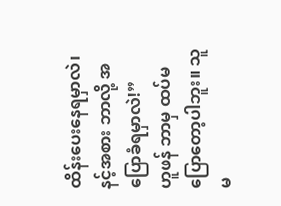ထိန်းပေးနေရမှာလဲ၊ နင့်အစား ဘာလို့ အပြောခံရမှာလဲ!”
ဟူဖန် ဘာမှ ထပ်မပြောတော့ပါဘူး။ သူမ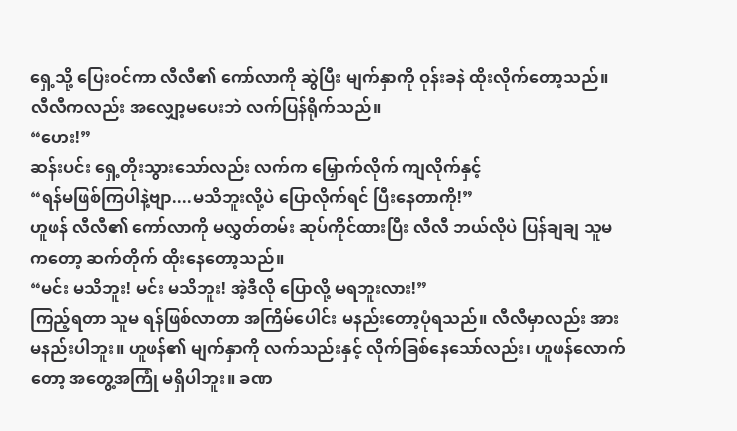ရှေ့သို့ ပြေးဝင်ကာ လီလီ၏ ကော်လာကို ဆွဲပြီး မျက်နှာကို ဝုန်းခနဲ ထိုးလိုက်တော့သည်။ လီလီကလည်း အလျှော့မပေးဘဲ လက်ပြန်ရိုက်သည်။
“ဟေး!”
ဆန်းပင်း ရှေ့တိုးသွားသော်လည်း လက်က မြှောက်လိုက် ကျလိုက်နှင့်
“ရန်မဖြစ်ကြပါနဲ့ဗျာ....မသိဘူးလို့ပဲ ပြောလိုက်ရင် ပြီးနေတာကို!”
ဟူဖန် လီလီ၏ ကော်လာကို မလွှတ်တမ်း ဆုပ်ကိုင်ထားပြီး လီလီ ဘယ်လိုပဲ ပြန်ချချ သူမကတော့ ဆက်တိုက် ထိုးနေတော့သည်။
“မင်း မသိဘူး! မင်း မသိဘူး! အဲ့ဒီလို ပြောလို့ မရဘူးလား!”
ကြည့်ရတာ သူမ ရန်ဖြစ်လာတာ အကြိမ်ပေါင်း မနည်းတော့ပုံရသည်။ လီလီမှာလည်း အားမနည်းပါဘူး။ ဟူဖန်၏ မျက်နှာကို လက်သည်းနှင့် လိုက်ခြစ်နေသော်လည်း၊ ဟူဖန်လောက်တော့ အတွေ့အကြုံ မရှိပါဘူး။ ခဏ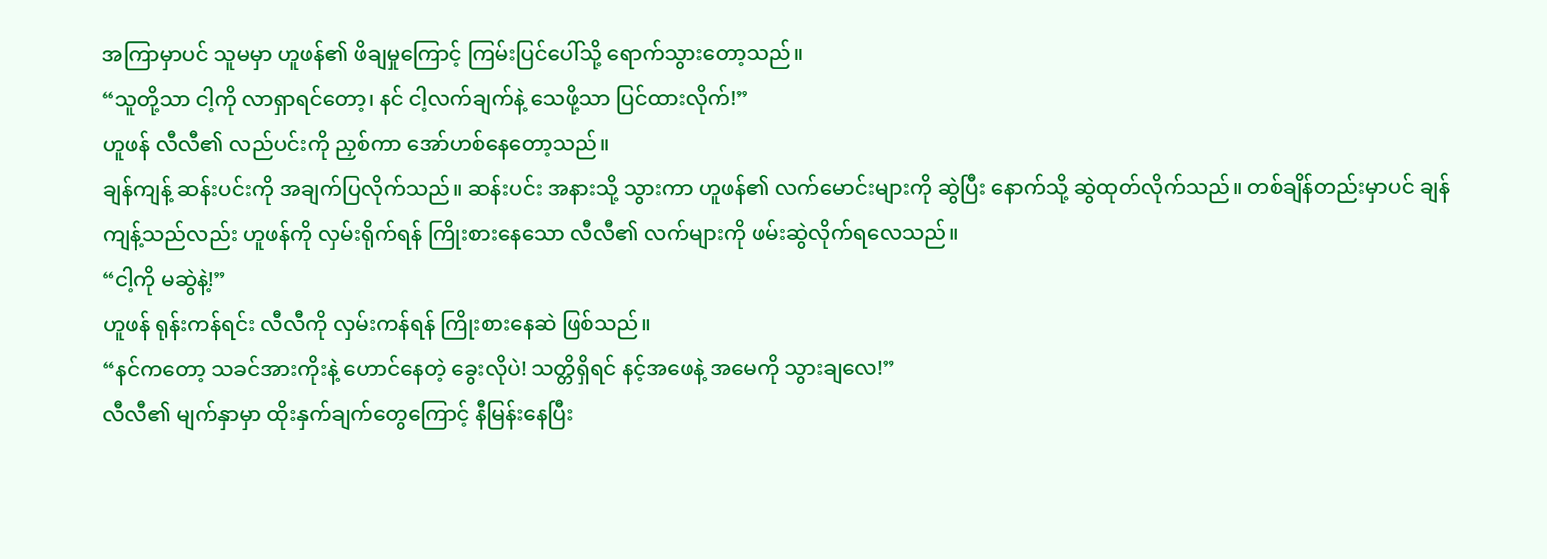အကြာမှာပင် သူမမှာ ဟူဖန်၏ ဖိချမှုကြောင့် ကြမ်းပြင်ပေါ်သို့ ရောက်သွားတော့သည်။
“သူတို့သာ ငါ့ကို လာရှာရင်တော့၊ နင် ငါ့လက်ချက်နဲ့ သေဖို့သာ ပြင်ထားလိုက်!”
ဟူဖန် လီလီ၏ လည်ပင်းကို ညှစ်ကာ အော်ဟစ်နေတော့သည်။
ချန်ကျန့် ဆန်းပင်းကို အချက်ပြလိုက်သည်။ ဆန်းပင်း အနားသို့ သွားကာ ဟူဖန်၏ လက်မောင်းများကို ဆွဲပြီး နောက်သို့ ဆွဲထုတ်လိုက်သည်။ တစ်ချိန်တည်းမှာပင် ချန်ကျန့်သည်လည်း ဟူဖန်ကို လှမ်းရိုက်ရန် ကြိုးစားနေသော လီလီ၏ လက်များကို ဖမ်းဆွဲလိုက်ရလေသည်။
“ငါ့ကို မဆွဲနဲ့!”
ဟူဖန် ရုန်းကန်ရင်း လီလီကို လှမ်းကန်ရန် ကြိုးစားနေဆဲ ဖြစ်သည်။
“နင်ကတော့ သခင်အားကိုးနဲ့ ဟောင်နေတဲ့ ခွေးလိုပဲ! သတ္တိရှိရင် နင့်အဖေနဲ့ အမေကို သွားချလေ!”
လီလီ၏ မျက်နှာမှာ ထိုးနှက်ချက်တွေကြောင့် နီမြန်းနေပြီး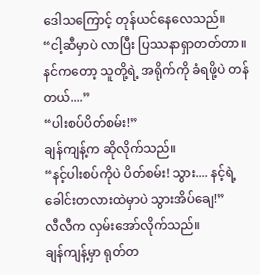ဒေါသကြောင့် တုန်ယင်နေလေသည်။
“ငါ့ဆီမှာပဲ လာပြီး ပြဿနာရှာတတ်တာ။ နင်ကတော့ သူတို့ရဲ့ အရိုက်ကို ခံရဖို့ပဲ တန်တယ်....”
“ပါးစပ်ပိတ်စမ်း!”
ချန်ကျန့်က ဆိုလိုက်သည်။
“နင့်ပါးစပ်ကိုပဲ ပိတ်စမ်း! သွား.... နင့်ရဲ့ ခေါင်းတလားထဲမှာပဲ သွားအိပ်ချေ!”
လီလီက လှမ်းအော်လိုက်သည်။
ချန်ကျန့်မှာ ရုတ်တ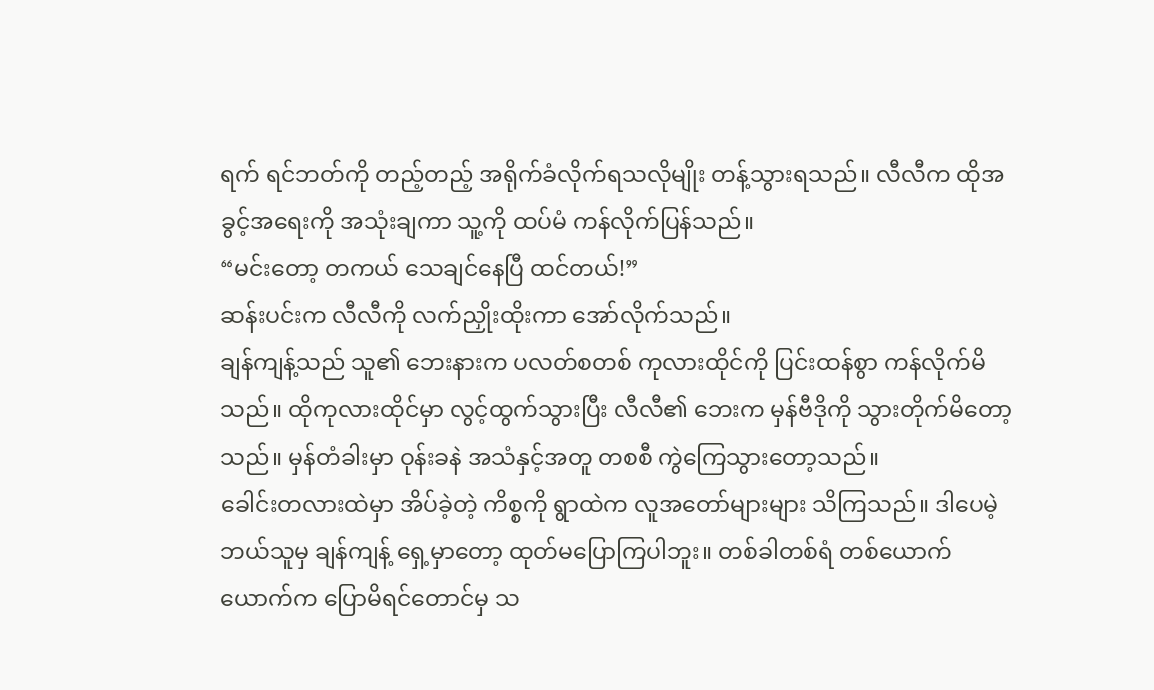ရက် ရင်ဘတ်ကို တည့်တည့် အရိုက်ခံလိုက်ရသလိုမျိုး တန့်သွားရသည်။ လီလီက ထိုအခွင့်အရေးကို အသုံးချကာ သူ့ကို ထပ်မံ ကန်လိုက်ပြန်သည်။
“မင်းတော့ တကယ် သေချင်နေပြီ ထင်တယ်!”
ဆန်းပင်းက လီလီကို လက်ညှိုးထိုးကာ အော်လိုက်သည်။
ချန်ကျန့်သည် သူ၏ ဘေးနားက ပလတ်စတစ် ကုလားထိုင်ကို ပြင်းထန်စွာ ကန်လိုက်မိသည်။ ထိုကုလားထိုင်မှာ လွင့်ထွက်သွားပြီး လီလီ၏ ဘေးက မှန်ဗီဒိုကို သွားတိုက်မိတော့သည်။ မှန်တံခါးမှာ ဝုန်းခနဲ အသံနှင့်အတူ တစစီ ကွဲကြေသွားတော့သည်။
ခေါင်းတလားထဲမှာ အိပ်ခဲ့တဲ့ ကိစ္စကို ရွာထဲက လူအတော်များများ သိကြသည်။ ဒါပေမဲ့ ဘယ်သူမှ ချန်ကျန့် ရှေ့မှာတော့ ထုတ်မပြောကြပါဘူး။ တစ်ခါတစ်ရံ တစ်ယောက်ယောက်က ပြောမိရင်တောင်မှ သ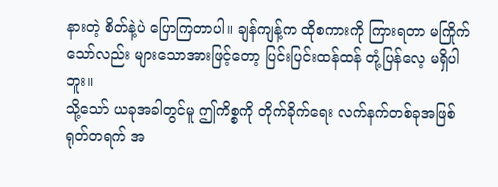နားတဲ့ စိတ်နဲ့ပဲ ပြောကြတာပါ။ ချန်ကျန့်က ထိုစကားကို ကြားရတာ မကြိုက်သော်လည်း များသောအားဖြင့်တော့ ပြင်းပြင်းထန်ထန် တုံ့ပြန်လေ့ မရှိပါဘူး။
သို့သော် ယခုအခါတွင်မူ ဤကိစ္စကို တိုက်ခိုက်ရေး လက်နက်တစ်ခုအဖြစ် ရုတ်တရက် အ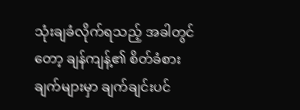သုံးချခံလိုက်ရသည့် အခါတွင်တော့ ချန်ကျန့်၏ စိတ်ခံစားချက်များမှာ ချက်ချင်းပင်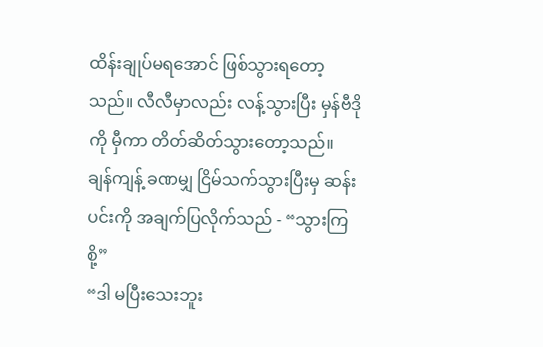ထိန်းချုပ်မရအောင် ဖြစ်သွားရတော့သည်။ လီလီမှာလည်း လန့်သွားပြီး မှန်ဗီဒိုကို မှီကာ တိတ်ဆိတ်သွားတော့သည်။
ချန်ကျန့် ခဏမျှ ငြိမ်သက်သွားပြီးမှ ဆန်းပင်းကို အချက်ပြလိုက်သည် - “သွားကြစို့”
“ဒါ မပြီးသေးဘူး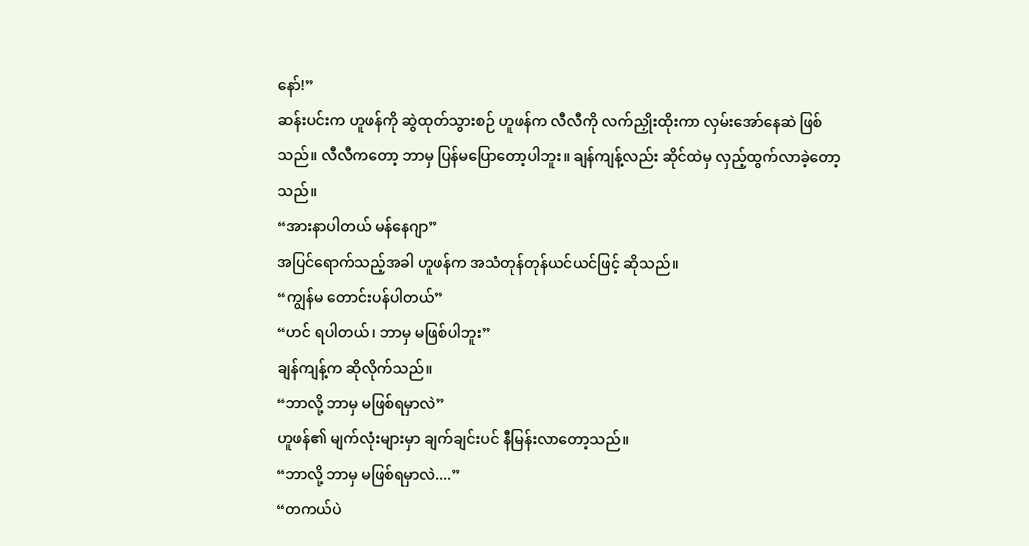နော်!”
ဆန်းပင်းက ဟူဖန်ကို ဆွဲထုတ်သွားစဉ် ဟူဖန်က လီလီကို လက်ညှိုးထိုးကာ လှမ်းအော်နေဆဲ ဖြစ်သည်။ လီလီကတော့ ဘာမှ ပြန်မပြောတော့ပါဘူး။ ချန်ကျန့်လည်း ဆိုင်ထဲမှ လှည့်ထွက်လာခဲ့တော့သည်။
“အားနာပါတယ် မန်နေဂျာ”
အပြင်ရောက်သည့်အခါ ဟူဖန်က အသံတုန်တုန်ယင်ယင်ဖြင့် ဆိုသည်။
“ကျွန်မ တောင်းပန်ပါတယ်”
“ဟင် ရပါတယ်၊ ဘာမှ မဖြစ်ပါဘူး”
ချန်ကျန့်က ဆိုလိုက်သည်။
“ဘာလို့ ဘာမှ မဖြစ်ရမှာလဲ”
ဟူဖန်၏ မျက်လုံးများမှာ ချက်ချင်းပင် နီမြန်းလာတော့သည်။
“ဘာလို့ ဘာမှ မဖြစ်ရမှာလဲ....”
“တကယ်ပဲ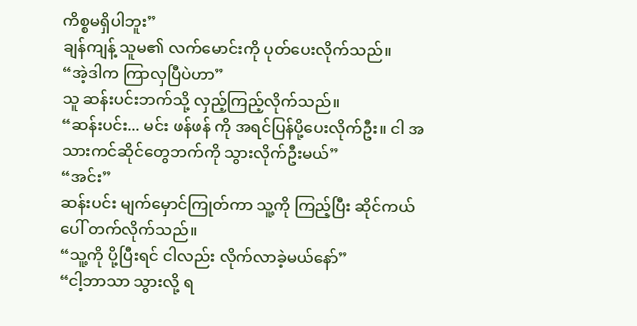ကိစ္စမရှိပါဘူး”
ချန်ကျန့် သူမ၏ လက်မောင်းကို ပုတ်ပေးလိုက်သည်။
“အဲ့ဒါက ကြာလှပြီပဲဟာ”
သူ ဆန်းပင်းဘက်သို့ လှည့်ကြည့်လိုက်သည်။
“ဆန်းပင်း... မင်း ဖန်ဖန် ကို အရင်ပြန်ပို့ပေးလိုက်ဦး။ ငါ အသားကင်ဆိုင်တွေဘက်ကို သွားလိုက်ဦးမယ်”
“အင်း”
ဆန်းပင်း မျက်မှောင်ကြုတ်ကာ သူ့ကို ကြည့်ပြီး ဆိုင်ကယ်ပေါ် တက်လိုက်သည်။
“သူ့ကို ပို့ပြီးရင် ငါလည်း လိုက်လာခဲ့မယ်နော်”
“ငါ့ဘာသာ သွားလို့ ရ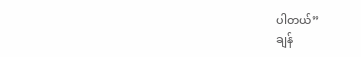ပါတယ်”
ချန်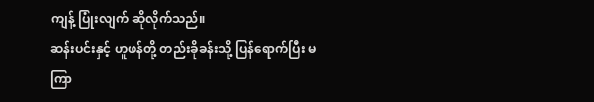ကျန့် ပြုံးလျက် ဆိုလိုက်သည်။
ဆန်းပင်းနှင့် ဟူဖန်တို့ တည်းခိုခန်းသို့ ပြန်ရောက်ပြီး မကြာ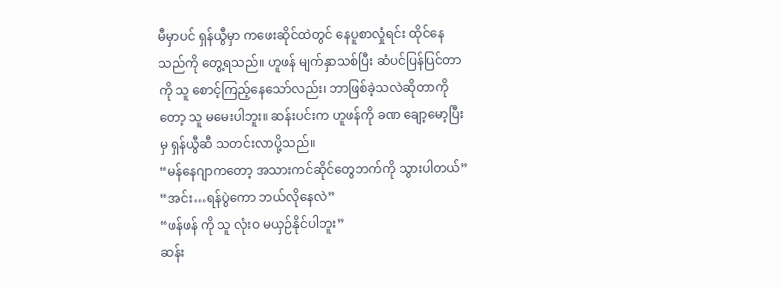မီမှာပင် ရှန်ယွီမှာ ကဖေးဆိုင်ထဲတွင် နေပူစာလှုံရင်း ထိုင်နေသည်ကို တွေ့ရသည်။ ဟူဖန် မျက်နှာသစ်ပြီး ဆံပင်ပြန်ပြင်တာကို သူ စောင့်ကြည့်နေသော်လည်း၊ ဘာဖြစ်ခဲ့သလဲဆိုတာကိုတော့ သူ မမေးပါဘူး။ ဆန်းပင်းက ဟူဖန်ကို ခဏ ချော့မော့ပြီးမှ ရှန်ယွီဆီ သတင်းလာပို့သည်။
“မန်နေဂျာကတော့ အသားကင်ဆိုင်တွေဘက်ကို သွားပါတယ်”
“အင်း…ရန်ပွဲကော ဘယ်လိုနေလဲ”
“ဖန်ဖန် ကို သူ လုံးဝ မယှဉ်နိုင်ပါဘူး”
ဆန်း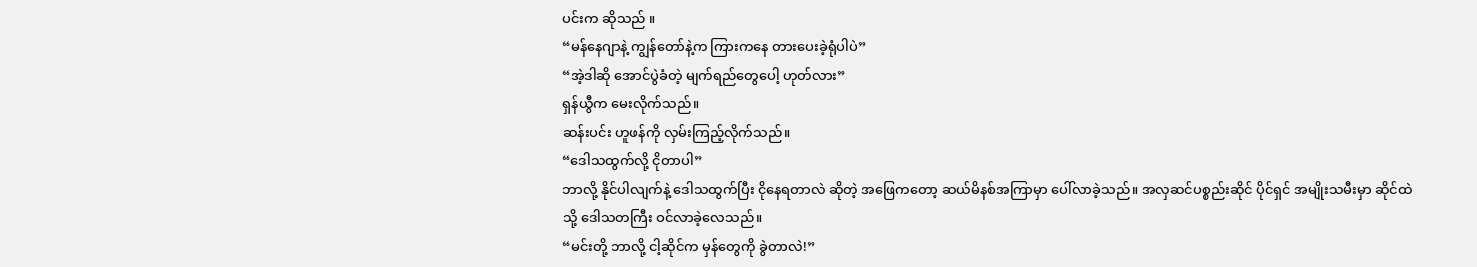ပင်းက ဆိုသည် ။
“မန်နေဂျာနဲ့ ကျွန်တော်နဲ့က ကြားကနေ တားပေးခဲ့ရုံပါပဲ”
“အဲ့ဒါဆို အောင်ပွဲခံတဲ့ မျက်ရည်တွေပေါ့ ဟုတ်လား”
ရှန်ယွီက မေးလိုက်သည်။
ဆန်းပင်း ဟူဖန်ကို လှမ်းကြည့်လိုက်သည်။
“ဒေါသထွက်လို့ ငိုတာပါ”
ဘာလို့ နိုင်ပါလျက်နဲ့ ဒေါသထွက်ပြီး ငိုနေရတာလဲ ဆိုတဲ့ အဖြေကတော့ ဆယ်မိနစ်အကြာမှာ ပေါ်လာခဲ့သည်။ အလှဆင်ပစ္စည်းဆိုင် ပိုင်ရှင် အမျိုးသမီးမှာ ဆိုင်ထဲသို့ ဒေါသတကြီး ဝင်လာခဲ့လေသည်။
“မင်းတို့ ဘာလို့ ငါ့ဆိုင်က မှန်တွေကို ခွဲတာလဲ!”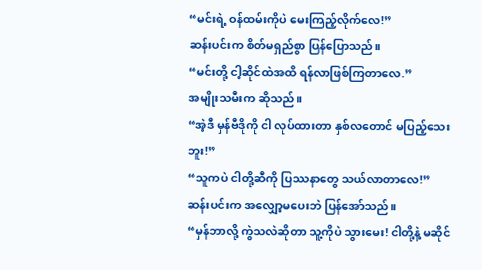“မင်းရဲ့ ဝန်ထမ်းကိုပဲ မေးကြည့်လိုက်လေ!”
ဆန်းပင်းက စိတ်မရှည်စွာ ပြန်ပြောသည်။
“မင်းတို့ ငါ့ဆိုင်ထဲအထိ ရန်လာဖြစ်ကြတာလေ.”
အမျိုးသမီးက ဆိုသည်။
“အဲ့ဒီ မှန်ဗီဒိုကို ငါ လုပ်ထားတာ နှစ်လတောင် မပြည့်သေးဘူး!”
“သူကပဲ ငါတို့ဆီကို ပြဿနာတွေ သယ်လာတာလေ!”
ဆန်းပင်းက အလျှော့မပေးဘဲ ပြန်အော်သည်။
“မှန်ဘာလို့ ကွဲသလဲဆိုတာ သူ့ကိုပဲ သွားမေး! ငါတို့နဲ့ မဆိုင်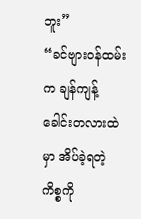ဘူး”
“ခင်ဗျားဝန်ထမ်းက ချန်ကျန့် ခေါင်းတလားထဲမှာ အိပ်ခဲ့ရတဲ့ ကိစ္စကို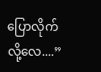ပြောလိုက်လို့လေ....”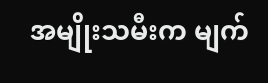အမျိုးသမီးက မျက်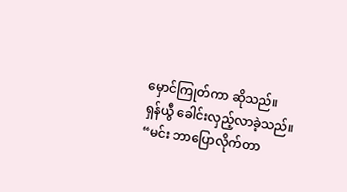မှောင်ကြုတ်ကာ ဆိုသည်။
ရှန်ယွီ ခေါင်းလှည့်လာခဲ့သည်။
“မင်း ဘာပြောလိုက်တာ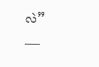လဲ”
___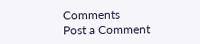Comments
Post a Comment